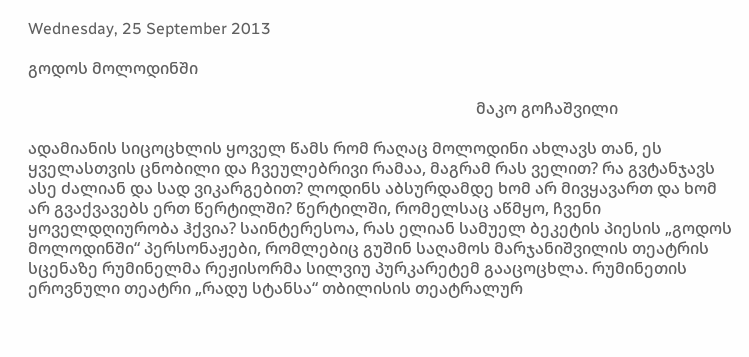Wednesday, 25 September 2013

გოდოს მოლოდინში

                                                                                                                მაკო გოჩაშვილი

ადამიანის სიცოცხლის ყოველ წამს რომ რაღაც მოლოდინი ახლავს თან, ეს ყველასთვის ცნობილი და ჩვეულებრივი რამაა, მაგრამ რას ველით? რა გვტანჯავს ასე ძალიან და სად ვიკარგებით? ლოდინს აბსურდამდე ხომ არ მივყავართ და ხომ არ გვაქვავებს ერთ წერტილში? წერტილში, რომელსაც აწმყო, ჩვენი ყოველდღიურობა ჰქვია? საინტერესოა, რას ელიან სამუელ ბეკეტის პიესის „გოდოს მოლოდინში“ პერსონაჟები, რომლებიც გუშინ საღამოს მარჯანიშვილის თეატრის სცენაზე რუმინელმა რეჟისორმა სილვიუ პურკარეტემ გააცოცხლა. რუმინეთის ეროვნული თეატრი „რადუ სტანსა“ თბილისის თეატრალურ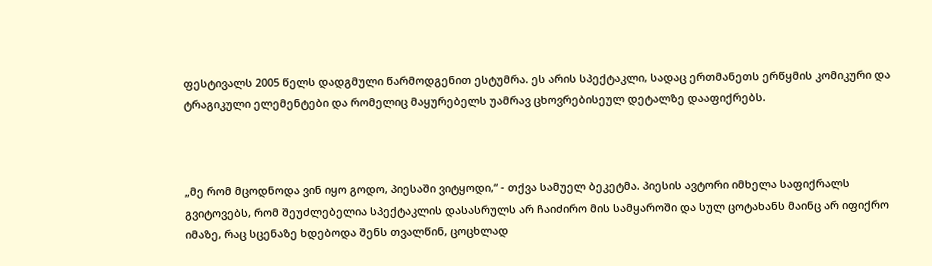ფესტივალს 2005 წელს დადგმული წარმოდგენით ესტუმრა. ეს არის სპექტაკლი, სადაც ერთმანეთს ერწყმის კომიკური და ტრაგიკული ელემენტები და რომელიც მაყურებელს უამრავ ცხოვრებისეულ დეტალზე დააფიქრებს.



„მე რომ მცოდნოდა ვინ იყო გოდო, პიესაში ვიტყოდი,“ - თქვა სამუელ ბეკეტმა. პიესის ავტორი იმხელა საფიქრალს გვიტოვებს, რომ შეუძლებელია სპექტაკლის დასასრულს არ ჩაიძირო მის სამყაროში და სულ ცოტახანს მაინც არ იფიქრო იმაზე, რაც სცენაზე ხდებოდა შენს თვალწინ, ცოცხლად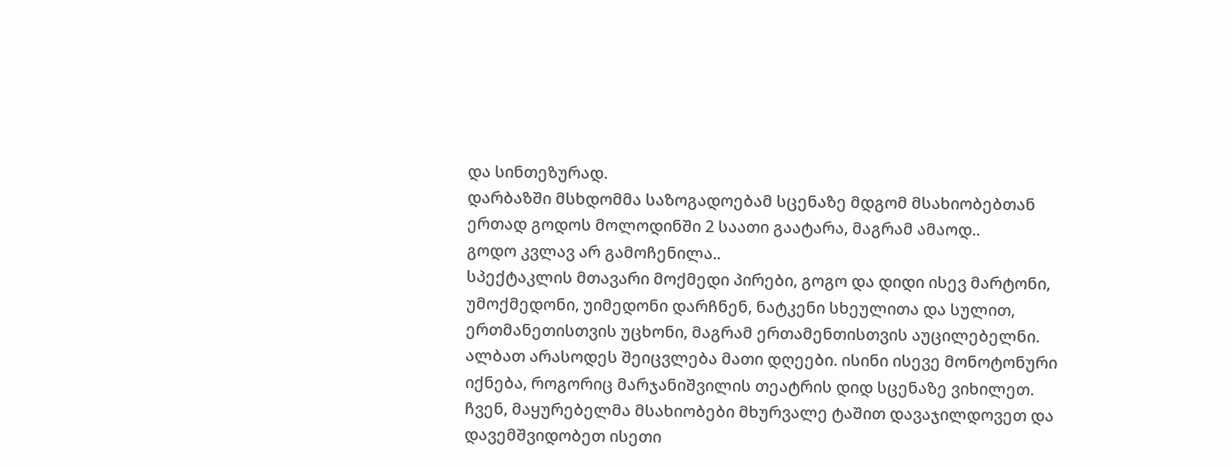და სინთეზურად.
დარბაზში მსხდომმა საზოგადოებამ სცენაზე მდგომ მსახიობებთან ერთად გოდოს მოლოდინში 2 საათი გაატარა, მაგრამ ამაოდ..
გოდო კვლავ არ გამოჩენილა..
სპექტაკლის მთავარი მოქმედი პირები, გოგო და დიდი ისევ მარტონი, უმოქმედონი, უიმედონი დარჩნენ, ნატკენი სხეულითა და სულით, ერთმანეთისთვის უცხონი, მაგრამ ერთამენთისთვის აუცილებელნი. ალბათ არასოდეს შეიცვლება მათი დღეები. ისინი ისევე მონოტონური იქნება, როგორიც მარჯანიშვილის თეატრის დიდ სცენაზე ვიხილეთ. ჩვენ, მაყურებელმა მსახიობები მხურვალე ტაშით დავაჯილდოვეთ და დავემშვიდობეთ ისეთი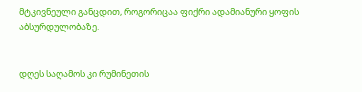მტკივნეული განცდით, როგორიცაა ფიქრი ადამიანური ყოფის აბსურდულობაზე.


დღეს საღამოს კი რუმინეთის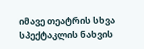იმავე თეატრის სხვა სპექტაკლის ნახვის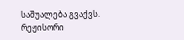საშუალება გვაქვს. რეჟისორი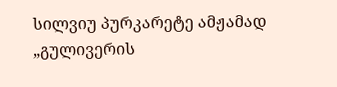სილვიუ პურკარეტე ამჟამად „გულივერის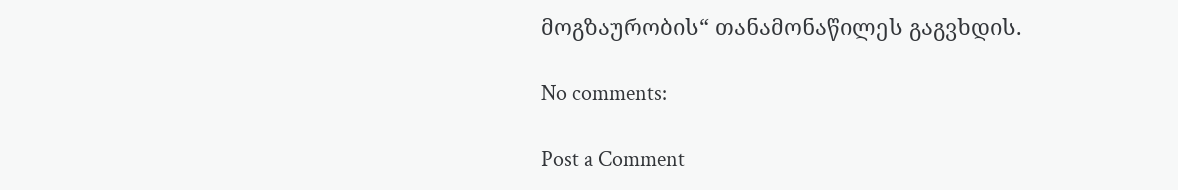მოგზაურობის“ თანამონაწილეს გაგვხდის.

No comments:

Post a Comment